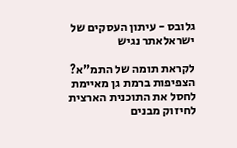גלובס - עיתון העסקים של ישראלאתר נגיש

לקראת תומה של התמ"א? הצפיפות ברמת גן מאיימת לחסל את התוכנית הארצית לחיזוק מבנים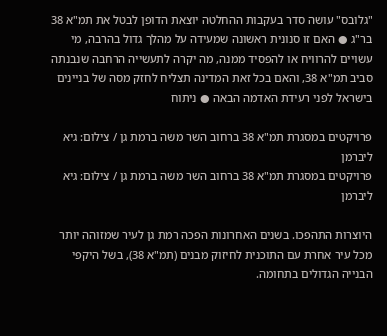"גלובס" עושה סדר בעקבות ההחלטה יוצאת הדופן לבטל את תמ"א 38 בר"ג ● האם זו סנונית ראשונה שמעידה על מהלך גדול בהרבה, מי עשויים להרוויח או להפסיד ממנה, מה יקרה לתעשייה הרחבה שנבנתה סביב תמ"א 38, והאם בכל זאת המדינה תצליח לחזק מסה של בניינים בישראל לפני רעידת האדמה הבאה ● ניתוח

פרויקטים במסגרת תמ"א 38 ברחוב השר משה ברמת גן / צילום: גיא ליברמן
פרויקטים במסגרת תמ"א 38 ברחוב השר משה ברמת גן / צילום: גיא ליברמן

היוצרות התהפכו. בשנים האחרונות הפכה רמת גן לעיר שמזוהה יותר מכל עיר אחרת עם התוכנית לחיזוק מבנים (תמ"א 38), בשל היקפי הבנייה הגדולים בתחומה.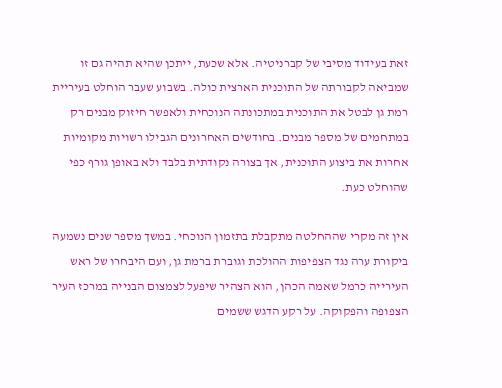זאת בעידוד מסיבי של קברניטיה. אלא שכעת, ייתכן שהיא תהיה גם זו שמביאה לקבורתה של התוכנית הארצית כולה. בשבוע שעבר הוחלט בעיריית רמת גן לבטל את התוכנית במתכונתה הנוכחית ולאפשר חיזוק מבנים רק במתחמים של מספר מבנים. בחודשים האחרונים הגבילו רשויות מקומיות אחרות את ביצוע התוכנית, אך בצורה נקודתית בלבד ולא באופן גורף כפי שהוחלט כעת.

אין זה מקרי שההחלטה מתקבלת בתזמון הנוכחי. במשך מספר שנים נשמעה ביקורת ערה נגד הצפיפות ההולכת וגוברת ברמת גן, ועם היבחרו של ראש העירייה כרמל שאמה הכהן, הוא הצהיר שיפעל לצמצום הבנייה במרכז העיר הצפופה והפקוקה. על רקע הדגש ששמים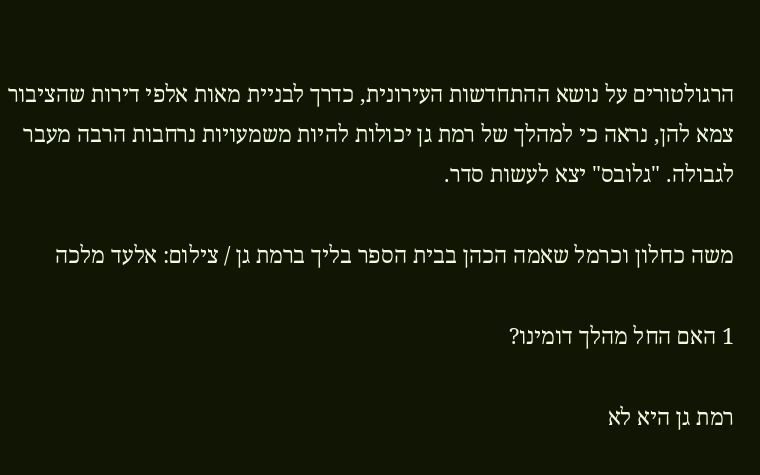הרגולטורים על נושא ההתחדשות העירונית, כדרך לבניית מאות אלפי דירות שהציבור צמא להן, נראה כי למהלך של רמת גן יכולות להיות משמעויות נרחבות הרבה מעבר לגבולה. "גלובס" יצא לעשות סדר.

משה כחלון וכרמל שאמה הכהן בבית הספר בליך ברמת גן / צילום: אלעד מלכה

1 האם החל מהלך דומינו?

רמת גן היא לא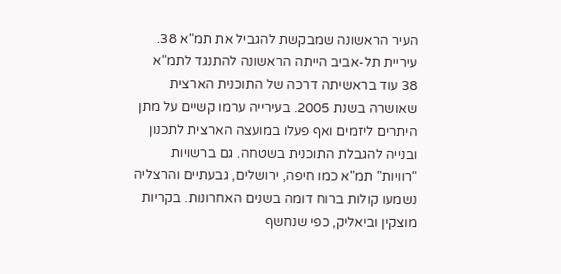העיר הראשונה שמבקשת להגביל את תמ"א 38. עיריית תל-אביב הייתה הראשונה להתנגד לתמ"א 38 עוד בראשיתה דרכה של התוכנית הארצית שאושרה בשנת 2005. בעירייה ערמו קשיים על מתן היתרים ליזמים ואף פעלו במועצה הארצית לתכנון ובנייה להגבלת התוכנית בשטחה. גם ברשויות "רוויות" תמ"א כמו חיפה, ירושלים, גבעתיים והרצליה נשמעו קולות ברוח דומה בשנים האחרונות. בקריות מוצקין וביאליק, כפי שנחשף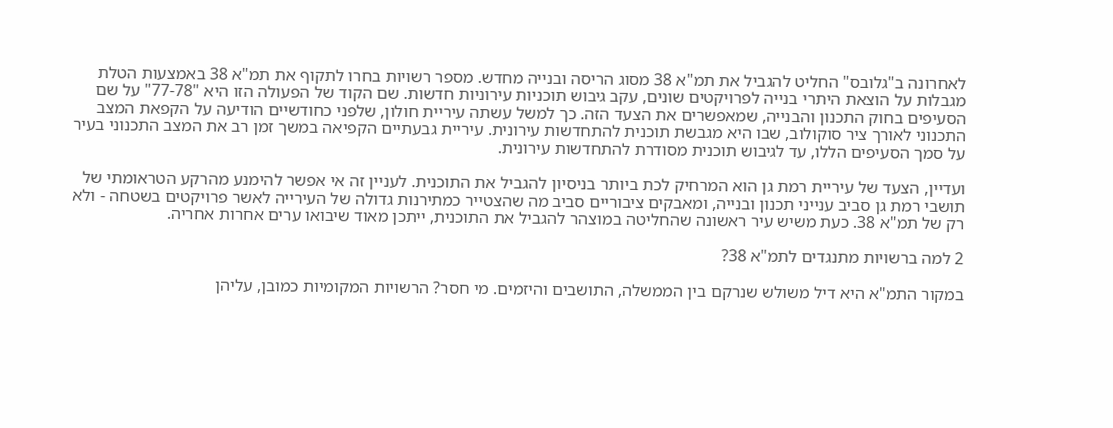לאחרונה ב"גלובס" החליט להגביל את תמ"א 38 מסוג הריסה ובנייה מחדש. מספר רשויות בחרו לתקוף את תמ"א 38 באמצעות הטלת מגבלות על הוצאת היתרי בנייה לפרויקטים שונים, עקב גיבוש תוכניות עירוניות חדשות. שם הקוד של הפעולה הזו היא "77-78" על שם הסעיפים בחוק התכנון והבנייה, שמאפשרים את הצעד הזה. כך למשל עשתה עיריית חולון, שלפני כחודשיים הודיעה על הקפאת המצב התכנוני לאורך ציר סוקולוב, שבו היא מגבשת תוכנית להתחדשות עירונית. עיריית גבעתיים הקפיאה במשך זמן רב את המצב התכנוני בעיר על סמך הסעיפים הללו, עד לגיבוש תוכנית מסודרת להתחדשות עירונית.

ועדיין, הצעד של עיריית רמת גן הוא המרחיק לכת ביותר בניסיון להגביל את התוכנית. לעניין זה אי אפשר להימנע מהרקע הטראומתי של תושבי רמת גן סביב ענייני תכנון ובנייה, ומאבקים ציבוריים סביב מה שהצטייר כמתירנות גדולה של העירייה לאשר פרויקטים בשטחה - ולא רק של תמ"א 38. כעת משיש עיר ראשונה שהחליטה במוצהר להגביל את התוכנית, ייתכן מאוד שיבואו ערים אחרות אחריה.

2 למה ברשויות מתנגדים לתמ"א 38?

במקור התמ"א היא דיל משולש שנרקם בין הממשלה, התושבים והיזמים. מי חסר? הרשויות המקומיות כמובן, עליהן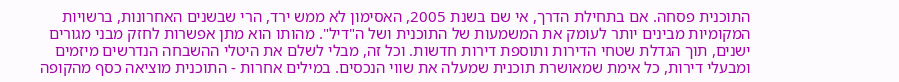התוכנית פסחה. אם בתחילת הדרך, אי שם בשנת 2005, האסימון לא ממש ירד, הרי שבשנים האחרונות, ברשויות המקומיות מבינים יותר לעומק את המשמעות של התוכנית ושל ה"דיל". מהותו הוא מתן אפשרות לחזק מבני מגורים ישנים, תוך הגדלת שטחי הדירות ותוספת דירות חדשות. וכל זה, מבלי לשלם את היטלי ההשבחה הנדרשים מיזמים ומבעלי דירות, כל אימת שמאושרת תוכנית שמעלה את שווי הנכסים. במילים אחרות - התוכנית מוציאה כסף מהקופה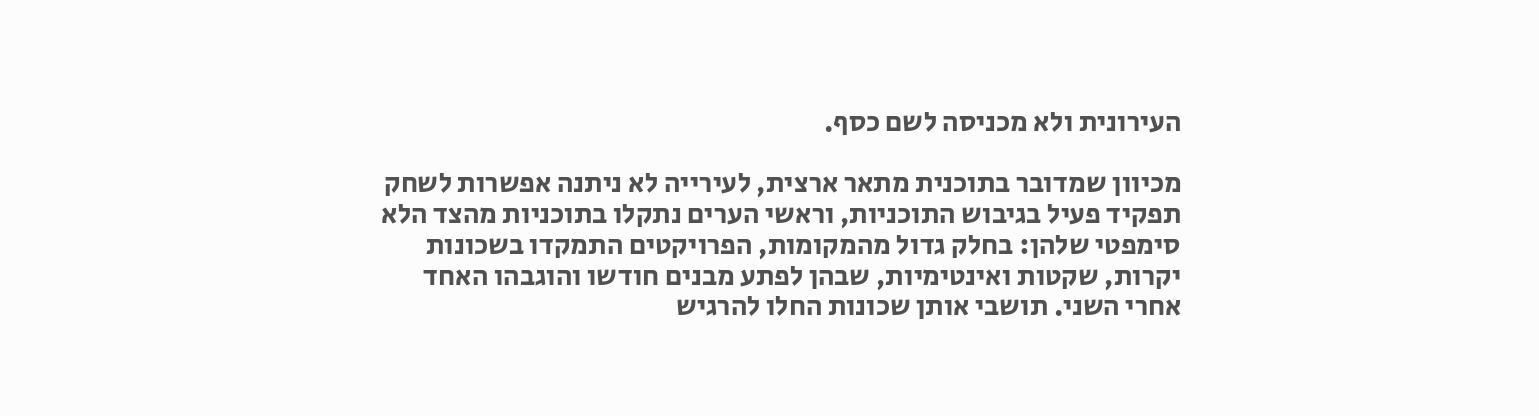העירונית ולא מכניסה לשם כסף.

מכיוון שמדובר בתוכנית מתאר ארצית, לעירייה לא ניתנה אפשרות לשחק תפקיד פעיל בגיבוש התוכניות, וראשי הערים נתקלו בתוכניות מהצד הלא סימפטי שלהן: בחלק גדול מהמקומות, הפרויקטים התמקדו בשכונות יקרות, שקטות ואינטימיות, שבהן לפתע מבנים חודשו והוגבהו האחד אחרי השני. תושבי אותן שכונות החלו להרגיש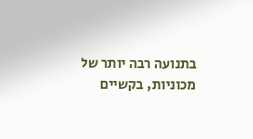בתנועה רבה יותר של מכוניות, בקשיים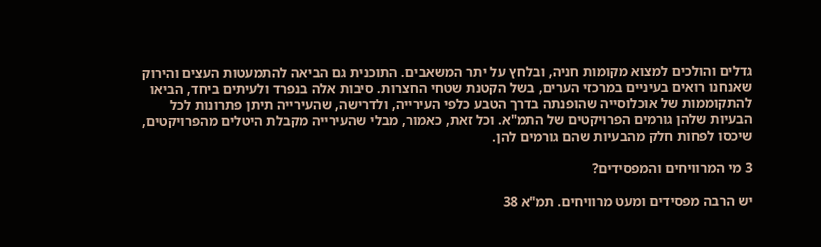גדלים והולכים למצוא מקומות חניה, ובלחץ על יתר המשאבים. התוכנית גם הביאה להתמעטות העצים והירוק שאנחנו רואים בעיניים במרכזי הערים, בשל הקטנת שטחי החצרות. סיבות אלה בנפרד ולעיתים ביחד, הביאו להתקוממות של אוכלוסייה שהופנתה בדרך הטבע כלפי העירייה, ולדרישה, שהעירייה תיתן פתרונות לכל הבעיות שלהן גורמים הפרויקטים של התמ"א. וכל זאת, כאמור, מבלי שהעירייה מקבלת היטלים מהפרויקטים, שיכסו לפחות חלק מהבעיות שהם גורמים להן.

3 מי המרוויחים והמפסידים?

יש הרבה מפסידים ומעט מרוויחים. תמ"א 38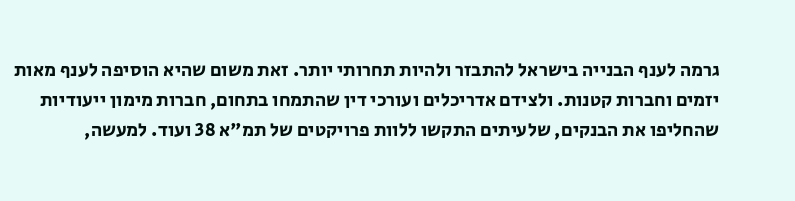גרמה לענף הבנייה בישראל להתבזר ולהיות תחרותי יותר. זאת משום שהיא הוסיפה לענף מאות יזמים וחברות קטנות. ולצידם אדריכלים ועורכי דין שהתמחו בתחום, חברות מימון ייעודיות שהחליפו את הבנקים, שלעיתים התקשו ללוות פרויקטים של תמ"א 38 ועוד. למעשה,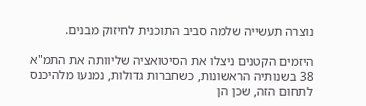נוצרה תעשייה שלמה סביב התוכנית לחיזוק מבנים.

היזמים הקטנים ניצלו את הסיטואציה שליוותה את התמ"א 38 בשנותיה הראשונות, כשחברות גדולות, נמנעו מלהיכנס לתחום הזה, שכן הן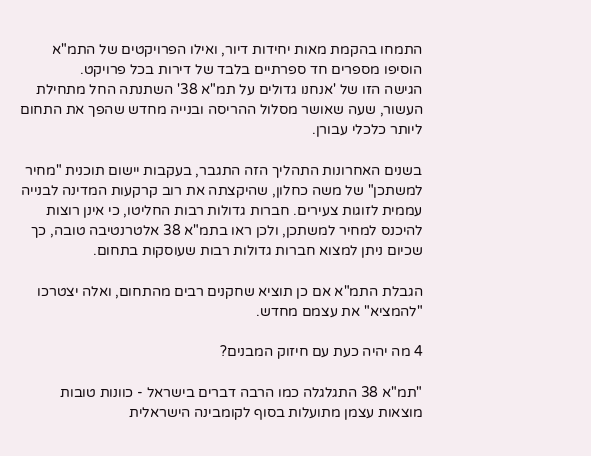התמחו בהקמת מאות יחידות דיור, ואילו הפרויקטים של התמ"א הוסיפו מספרים חד ספרתיים בלבד של דירות בכל פרויקט.
הגישה הזו של 'אנחנו גדולים על תמ"א 38' השתנתה החל מתחילת העשור, שעה שאושר מסלול ההריסה ובנייה מחדש שהפך את התחום ליותר כלכלי עבורן.

בשנים האחרונות התהליך הזה התגבר, בעקבות יישום תוכנית "מחיר למשתכן" של משה כחלון, שהיקצתה את רוב קרקעות המדינה לבנייה עממית לזוגות צעירים. חברות גדולות רבות החליטו, כי אינן רוצות להיכנס למחיר למשתכן, ולכן ראו בתמ"א 38 אלטרנטיבה טובה, כך שכיום ניתן למצוא חברות גדולות רבות שעוסקות בתחום.

הגבלת התמ"א אם כן תוציא שחקנים רבים מהתחום, ואלה יצטרכו "להמציא" את עצמם מחדש.

4 מה יהיה כעת עם חיזוק המבנים?

"תמ"א 38 התגלגלה כמו הרבה דברים בישראל - כוונות טובות מוצאות עצמן מתועלות בסוף לקומבינה הישראלית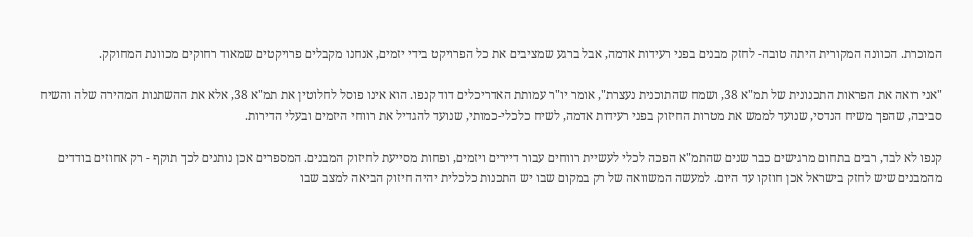המוכרת. הכוונה המקורית היתה טובה- לחזק מבנים בפני רעידות אדמה, אבל ברגע שמציבים את כל הפרויקט בידי יזמים, אנחנו מקבלים פרויקטים שמאוד רחוקים מכוונת המחוקק.

"אני רואה את הפראות התכנונית של תמ"א 38, ושמח שהתוכנית נעצרת", אומר יו"ר עמותת האדריכלים דוד קנפו. הוא אינו פוסל לחלוטין את תמ"א 38, אלא את ההשתנות המהירה שלה והשיח סביבה, שהפך משיח הנדסי, שנועד לממש את מטרות החיזוק בפני רעידות אדמה, לשיח כלכלי-כמותי, שנועד להגדיל את רווחי היזמים ובעלי הדירות.

קנפו לא לבד, רבים בתחום מרגישים כבר שנים שהתמ"א הפכה לכלי לעשיית רווחים עבור דיירים ויזמים, ופחות מסייעת לחיזוק המבנים. המספרים אכן נותנים לכך תוקף - רק אחוזים בודדים מהמבנים שיש לחזק בישראל אכן חוזקו עד היום. למעשה המשוואה של רק במקום שבו יש התכנות כלכלית יהיה חיזוק הביאה למצב שבו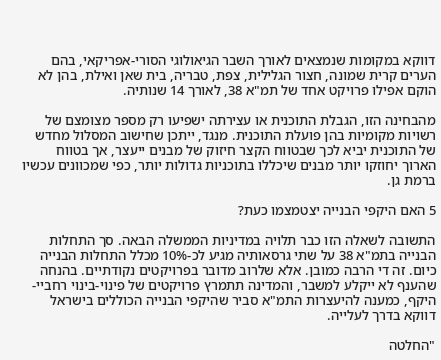דווקא במקומות שנמצאים לאורך השבר הגיאולוגי הסורי-אפריקאי, בהם הערים קרית שמונה, חצור הגלילית, צפת, טבריה, בית שאן ואילת, בהן לא הוקם אפילו פרויקט אחד של תמ"א 38, לאורך 14 שנותיה.

מהבחינה הזו, הגבלת התוכנית או עצירתה ישפיעו רק מספר מצומצם של רשויות מקומיות בהן פועלת התוכנית. מנגד, ייתכן שחישוב המסלול מחדש של התוכנית יביא לכך שבטווח הקצר חיזוק של מבנים ייעצר, אך בטווח הארוך יחוזקו יותר מבנים שיכללו בתוכניות גדולות יותר, כפי שמכוונים עכשיו ברמת גן.

5 האם היקפי הבנייה יצטמצמו כעת?

התשובה לשאלה הזו כבר תלויה במדיניות הממשלה הבאה. סך התחלות הבנייה בתמ"א 38 על שתי גרסאותיה מגיע לכ-10% מכלל התחלות הבנייה כיום. זה די הרבה כמובן. אלא שלרוב מדובר בפרויקטים נקודתיים. בהנחה שהענף לא ייקלע למשבר, והמדינה תתמרץ פרויקטים של פינוי-בינוי רחביי-היקף, כמענה להיעצרות התמ"א סביר שהיקפי הבנייה הכוללים בישראל דווקא בדרך לעלייה.

"החלטה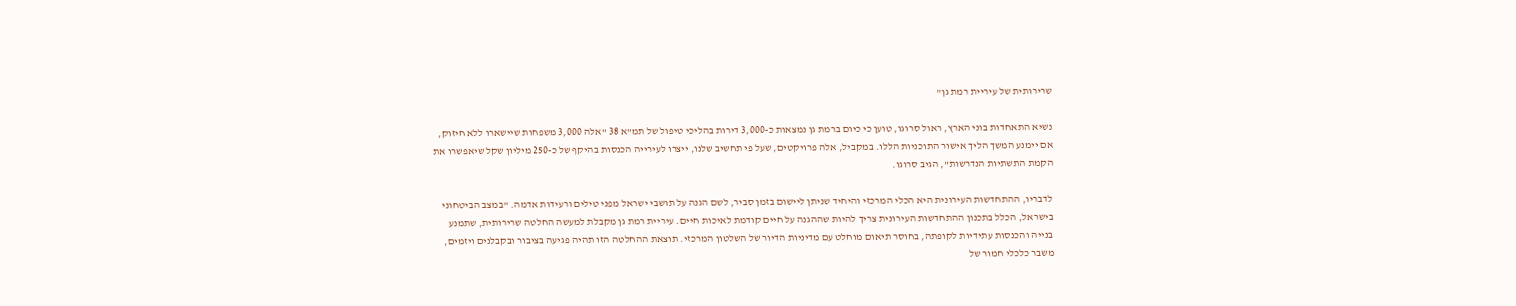שרירותית של עיריית רמת גן"

נשיא התאחדות בוני הארץ, ראול סרוגו, טוען כי כיום ברמת גן נמצאות כ-3,000 דירות בהליכי טיפול של תמ"א 38 "אלה 3,000 משפחות שיישארו ללא חיזוק, אם יימנע המשך הליך אישור התוכניות הללו. במקביל, אלה פרויקטים, שעל פי תחשיב שלנו, ייצרו לעירייה הכנסות בהיקף של כ-250 מיליון שקל שיאפשרו את הקמת התשתיות הנדרשות", הגיב סרוגו.

לדבריו, ההתחדשות העירונית היא הכלי המרכזי והיחיד שניתן ליישום בזמן סביר, לשם הגנה על תושבי ישראל מפני טילים ורעידות אדמה. "במצב הביטחוני בישראל, הכלל בתכנון ההתחדשות העירונית צריך להיות שההגנה על חיים קודמת לאיכות חיים. עיריית רמת גן מקבלת למעשה החלטה שרירותית, שתמנע בנייה והכנסות עתידיות לקופתה, בחוסר תיאום מוחלט עם מדיניות הדיור של השלטון המרכזי. תוצאת ההחלטה הזו תהיה פגיעה בציבור ובקבלנים ויזמים, משבר כלכלי חמור של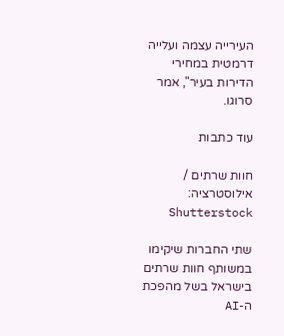העירייה עצמה ועלייה דרמטית במחירי הדירות בעיר", אמר סרוגו.

עוד כתבות

חוות שרתים / אילוסטרציה: Shutterstock

שתי החברות שיקימו במשותף חוות שרתים בישראל בשל מהפכת ה-AI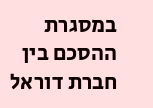במסגרת ההסכם בין חברת דוראל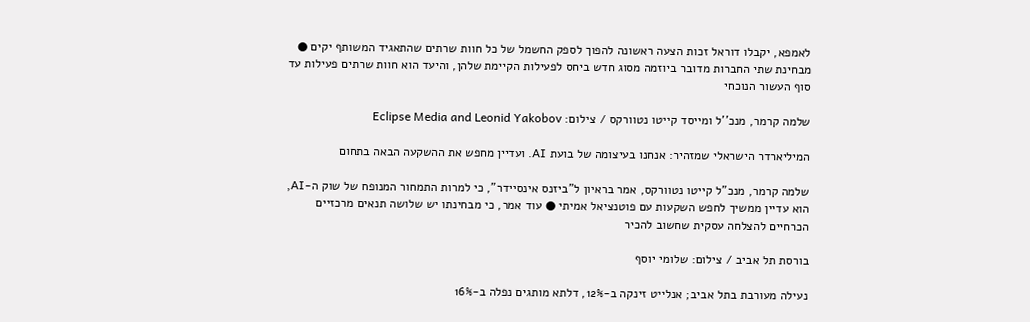לאמפא, יקבלו דוראל זכות הצעה ראשונה להפוך לספק החשמל של כל חוות שרתים שהתאגיד המשותף יקים ● מבחינת שתי החברות מדובר ביוזמה מסוג חדש ביחס לפעילות הקיימת שלהן, והיעד הוא חוות שרתים פעילות עד סוף העשור הנוכחי

שלמה קרמר, מנכ''ל ומייסד קייטו נטוורקס / צילום: Eclipse Media and Leonid Yakobov

המיליארדר הישראלי שמזהיר: אנחנו בעיצומה של בועת AI. ועדיין מחפש את ההשקעה הבאה בתחום

שלמה קרמר, מנכ"ל קייטו נטוורקס, אמר בראיון ל"ביזנס אינסיידר", כי למרות התמחור המנופח של שוק ה-AI, הוא עדיין ממשיך לחפש השקעות עם פוטנציאל אמיתי ● עוד אמר, כי מבחינתו יש שלושה תנאים מרכזיים הכרחיים להצלחה עסקית שחשוב להכיר

בורסת תל אביב / צילום: שלומי יוסף

נעילה מעורבת בתל אביב; אנלייט זינקה ב-12%, דלתא מותגים נפלה ב-16%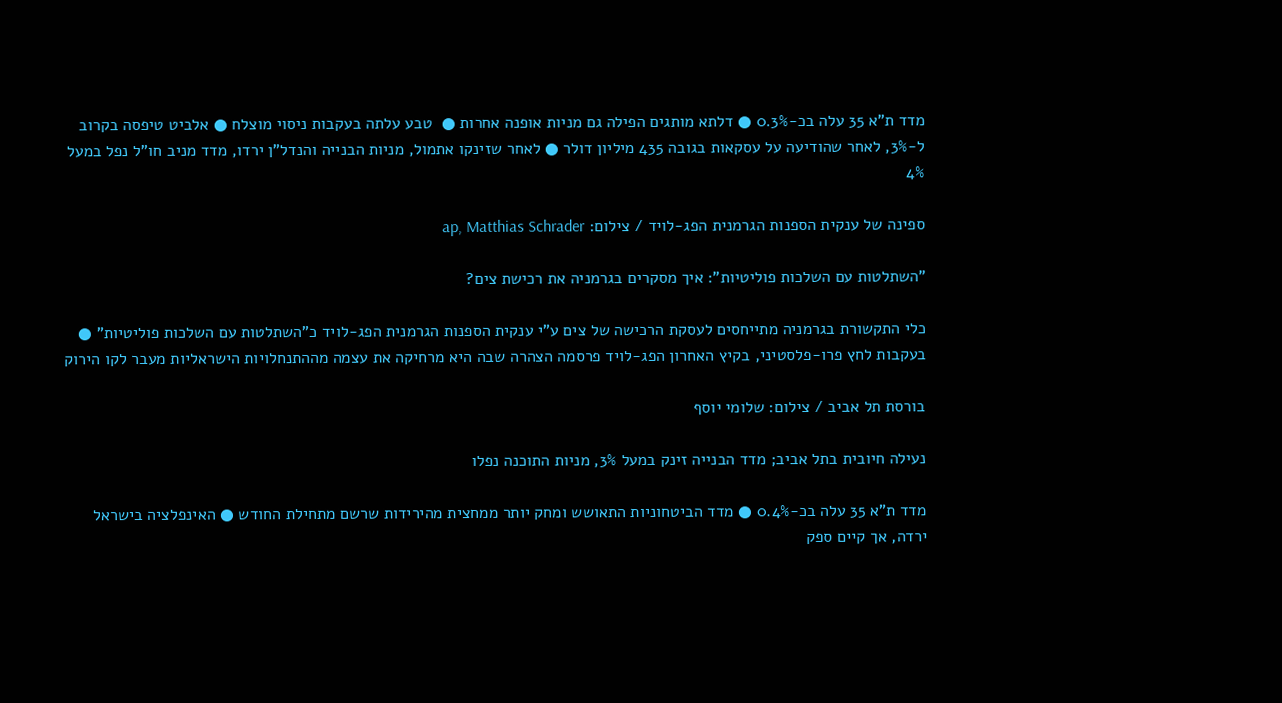מדד ת"א 35 עלה בכ-0.3% ● דלתא מותגים הפילה גם מניות אופנה אחרות ●  טבע עלתה בעקבות ניסוי מוצלח ● אלביט טיפסה בקרוב ל-3%, לאחר שהודיעה על עסקאות בגובה 435 מיליון דולר ● לאחר שזינקו אתמול, מניות הבנייה והנדל"ן ירדו, מדד מניב חו"ל נפל במעל 4%

ספינה של ענקית הספנות הגרמנית הפג-לויד / צילום: ap, Matthias Schrader

"השתלטות עם השלכות פוליטיות": איך מסקרים בגרמניה את רכישת צים?

כלי התקשורת בגרמניה מתייחסים לעסקת הרכישה של צים ע"י ענקית הספנות הגרמנית הפג-לויד כ"השתלטות עם השלכות פוליטיות" ● בעקבות לחץ פרו-פלסטיני, בקיץ האחרון הפג-לויד פרסמה הצהרה שבה היא מרחיקה את עצמה מההתנחלויות הישראליות מעבר לקו הירוק

בורסת תל אביב / צילום: שלומי יוסף

נעילה חיובית בתל אביב; מדד הבנייה זינק במעל 3%, מניות התוכנה נפלו

מדד ת"א 35 עלה בכ-0.4% ● מדד הביטחוניות התאושש ומחק יותר ממחצית מהירידות שרשם מתחילת החודש ● האינפלציה בישראל ירדה, אך קיים ספק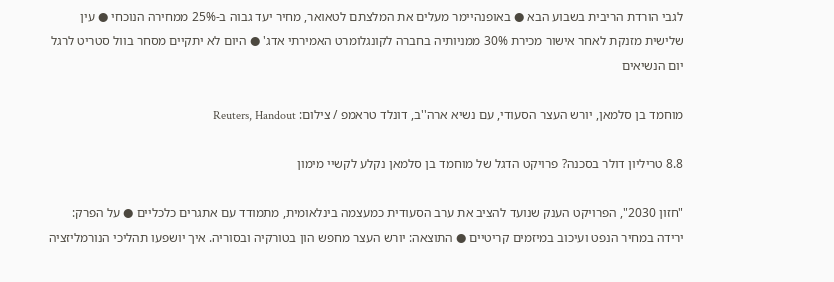לגבי הורדת הריבית בשבוע הבא ● באופנהיימר מעלים את המלצתם לטאואר, מחיר יעד גבוה ב-25% ממחירה הנוכחי ● עין שלישית מזנקת לאחר אישור מכירת 30% ממניותיה בחברה לקונגלומרט האמירתי אדג' ● היום לא יתקיים מסחר בוול סטריט לרגל יום הנשיאים

מוחמד בן סלמאן, יורש העצר הסעודי, עם נשיא ארה''ב, דונלד טראמפ / צילום: Reuters, Handout

8.8 טריליון דולר בסכנה? פרויקט הדגל של מוחמד בן סלמאן נקלע לקשיי מימון

"חזון 2030", הפרויקט הענק שנועד להציב את ערב הסעודית כמעצמה בינלאומית, מתמודד עם אתגרים כלכליים ● על הפרק: ירידה במחיר הנפט ועיכוב במיזמים קריטיים ● התוצאה: יורש העצר מחפש הון בטורקיה ובסוריה. איך יושפעו תהליכי הנורמליזציה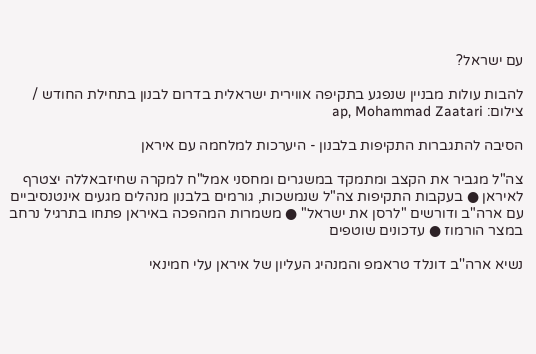עם ישראל?

להבות עולות מבניין שנפגע בתקיפה אווירית ישראלית בדרום לבנון בתחילת החודש / צילום: ap, Mohammad Zaatari

הסיבה להתגברות התקיפות בלבנון - היערכות למלחמה עם איראן

צה"ל מגביר את הקצב ומתמקד במשגרים ומחסני אמל"ח למקרה שחיזבאללה יצטרף לאיראן ● בעקבות התקיפות צה"ל שנמשכות, גורמים בלבנון מנהלים מגעים אינטנסיביים עם ארה"ב ודורשים "לרסן את ישראל" ● משמרות המהפכה באיראן פתחו בתרגיל נרחב במצר הורמוז ● עדכונים שוטפים

נשיא ארה''ב דונלד טראמפ והמנהיג העליון של איראן עלי חמינאי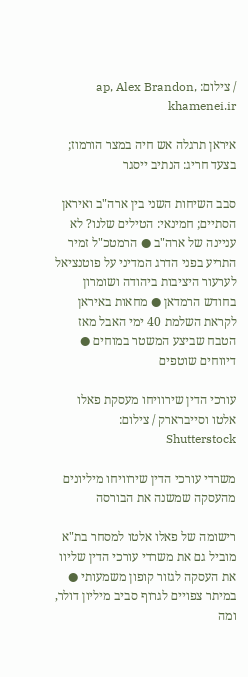/ צילום: ap, Alex Brandon, khamenei.ir

איראן תרגלה אש חיה במצר הורמוז; בצעד חריג: הנתיב ייסגר

סבב השיחות השני בין ארה"ב ואיראן הסתיים; חמינאי: הטילים שלנו? לא עניינה של ארה"ב ● הרמטכ"ל זמיר התריע בפני הדרג המדיני על פוטנציאל לערעור היציבות ביהודה ושומרון בחודש הרמדאן ● מחאות באיראן לקראת השלמת 40 ימי האבל מאז הטבח שביצע המשטר במוחים ● דיווחים שוטפים

עורכי הדין שירוויחו מעסקת פאלו אלטו וסייברארק / צילום: Shutterstock

משרדי עורכי הדין שירוויחו מיליונים מהעסקה שמשנה את הבורסה

רישומה של פאלו אלטו למסחר בת"א מוביל גם את משרדי עורכי הדין שליוו את העסקה לגזור קופון משמעותי ● במיתר צפויים לגרוף סביב מיליון דולר, ומה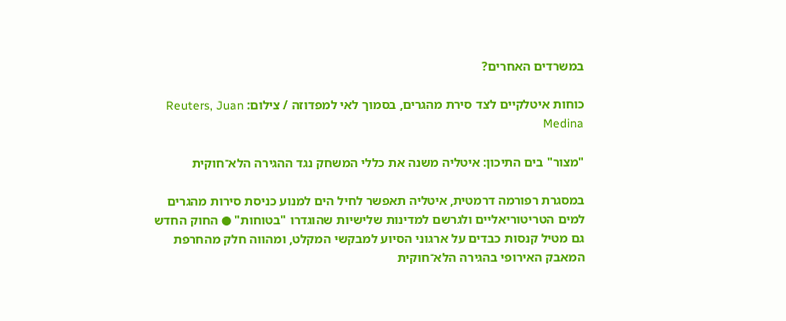במשרדים האחרים?

כוחות איטלקיים לצד סירת מהגרים, בסמוך לאי למפדוזה / צילום: Reuters, Juan Medina

"מצור" בים התיכון: איטליה משנה את כללי המשחק נגד ההגירה הלא־חוקית

במסגרת רפורמה דרמטית, איטליה תאפשר לחיל הים למנוע כניסת סירות מהגרים למים הטריטוריאליים ולגרשם למדינות שלישיות שהוגדרו "בטוחות" ● החוק החדש גם מטיל קנסות כבדים על ארגוני הסיוע למבקשי המקלט, ומהווה חלק מהחרפת המאבק האירופי בהגירה הלא־חוקית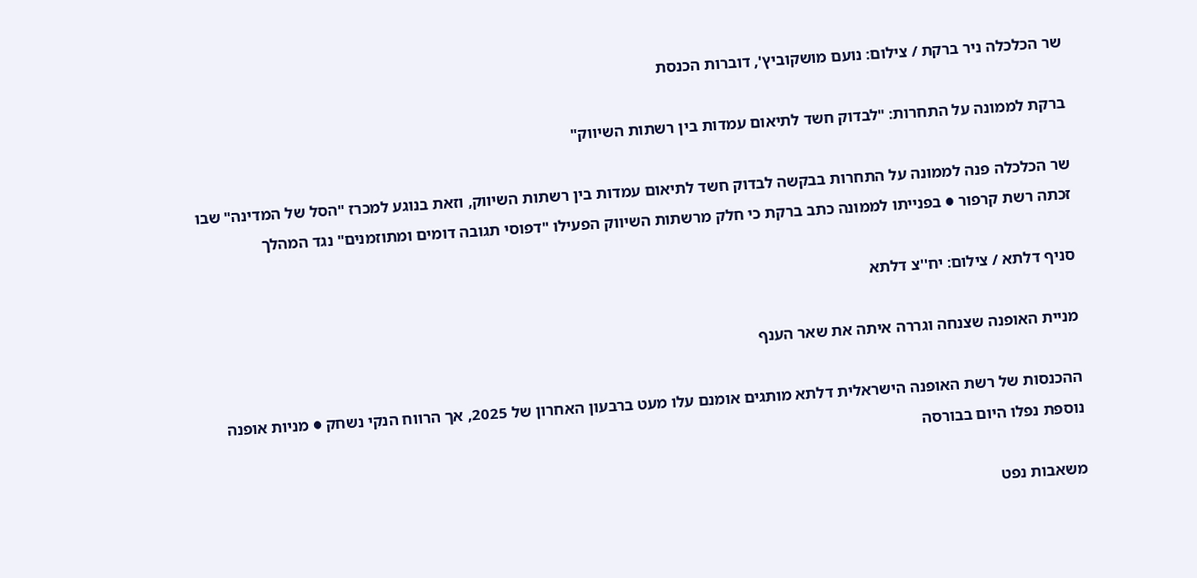שר הכלכלה ניר ברקת / צילום: נועם מושקוביץ', דוברות הכנסת

ברקת לממונה על התחרות: "לבדוק חשד לתיאום עמדות בין רשתות השיווק"

שר הכלכלה פנה לממונה על התחרות בבקשה לבדוק חשד לתיאום עמדות בין רשתות השיווק, וזאת בנוגע למכרז "הסל של המדינה" שבו זכתה רשת קרפור ● בפנייתו לממונה כתב ברקת כי חלק מרשתות השיווק הפעילו "דפוסי תגובה דומים ומתוזמנים" נגד המהלך

סניף דלתא / צילום: יח''צ דלתא

מניית האופנה שצנחה וגררה איתה את שאר הענף

ההכנסות של רשת האופנה הישראלית דלתא מותגים אומנם עלו מעט ברבעון האחרון של 2025, אך הרווח הנקי נשחק ● מניות אופנה נוספת נפלו היום בבורסה

משאבות נפט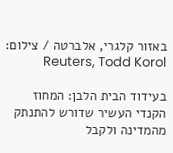באזור קלגרי, אלברטה / צילום: Reuters, Todd Korol

בעידוד הבית הלבן: המחוז הקנדי העשיר שדורש להתנתק מהמדינה ולקבל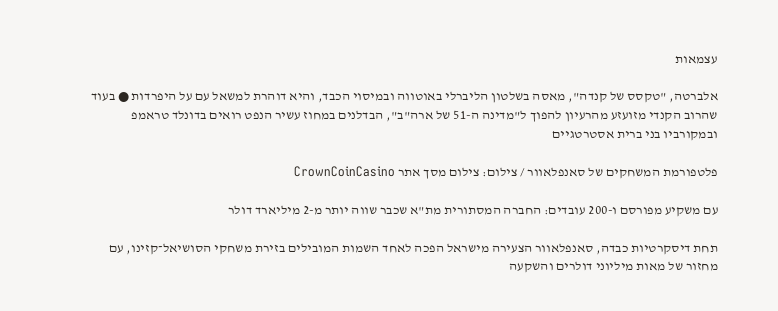עצמאות

אלברטה, "טקסס של קנדה", מאסה בשלטון הליברלי באוטווה ובמיסוי הכבד, והיא דוהרת למשאל עם על היפרדות ● בעוד שהרוב הקנדי מזועזע מהרעיון להפוך ל"מדינה ה-51 של ארה"ב", הבדלנים במחוז עשיר הנפט רואים בדונלד טראמפ ובמקורביו בני ברית אסטרטגיים

פלטפורמת המשחקים של סאנפלאוור / צילום: צילום מסך אתר CrownCoinCasino

עם משקיע מפורסם ו-200 עובדים: החברה המסתורית מת"א שכבר שווה יותר מ-2 מיליארד דולר

תחת דיסקרטיות כבדה, סאנפלאוור הצעירה מישראל הפכה לאחד השמות המובילים בזירת משחקי הסושיאל־קזינו, עם מחזור של מאות מיליוני דולרים והשקעה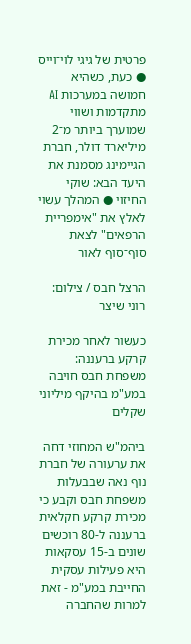פרטית של גיגי לוי־וייס ● כעת, כשהיא חמושה במערכות AI מתקדמות ושווי שמוערך ביותר מ־2 מיליארד דולר, חברת הגיימינג מסמנת את היעד הבא: שוקי החיזוי ● המהלך עשוי לאלץ את "אימפריית הרפאים" לצאת סוף־סוף לאור

הרצל חבס / צילום: רוני שיצר

כעשור לאחר מכירת קרקע ברעננה: משפחת חבס חויבה במע"מ בהיקף מיליוני שקלים

ביהמ"ש המחוזי דחה את ערעורה של חברת נוף נאה שבבעלות משפחת חבס וקבע כי מכירת קרקע חקלאית ברעננה ל-80 רוכשים שונים ב-15 עסקאות היא פעילות עסקית החייבת במע"מ - זאת למרות שהחברה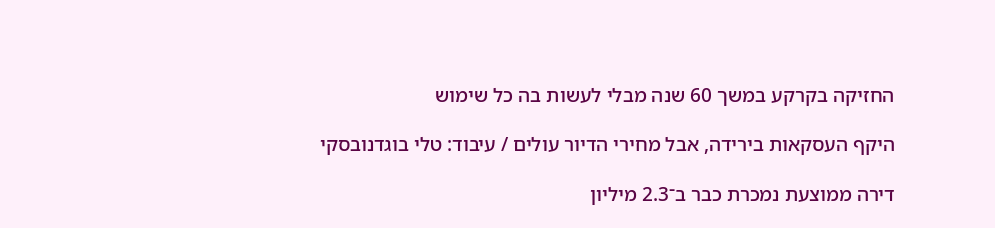החזיקה בקרקע במשך 60 שנה מבלי לעשות בה כל שימוש

היקף העסקאות בירידה, אבל מחירי הדיור עולים / עיבוד: טלי בוגדנובסקי

דירה ממוצעת נמכרת כבר ב־2.3 מיליון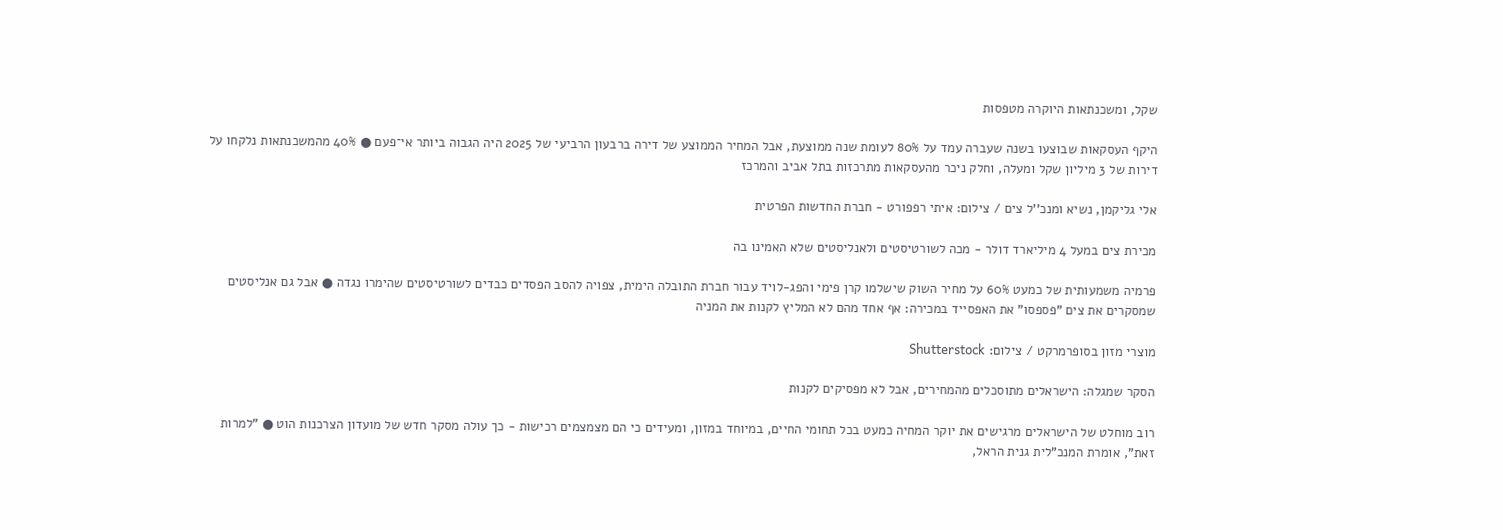שקל, ומשכנתאות היוקרה מטפסות

היקף העסקאות שבוצעו בשנה שעברה עמד על 80% לעומת שנה ממוצעת, אבל המחיר הממוצע של דירה ברבעון הרביעי של 2025 היה הגבוה ביותר אי־פעם ● 40% מהמשכנתאות נלקחו על דירות של 3 מיליון שקל ומעלה, וחלק ניכר מהעסקאות מתרכזות בתל אביב והמרכז

אלי גליקמן, נשיא ומנכ''ל צים / צילום: איתי רפפורט - חברת החדשות הפרטית

מכירת צים במעל 4 מיליארד דולר - מכה לשורטיסטים ולאנליסטים שלא האמינו בה

פרמיה משמעותית של כמעט 60% על מחיר השוק שישלמו קרן פימי והפג-לויד עבור חברת התובלה הימית, צפויה להסב הפסדים כבדים לשורטיסטים שהימרו נגדה ● אבל גם אנליסטים שמסקרים את צים "פספסו" את האפסייד במכירה: אף אחד מהם לא המליץ לקנות את המניה

מוצרי מזון בסופרמרקט / צילום: Shutterstock

הסקר שמגלה: הישראלים מתוסכלים מהמחירים, אבל לא מפסיקים לקנות

רוב מוחלט של הישראלים מרגישים את יוקר המחיה כמעט בכל תחומי החיים, במיוחד במזון, ומעידים כי הם מצמצמים רכישות - כך עולה מסקר חדש של מועדון הצרכנות הוט ● "למרות זאת", אומרת המנכ"לית גנית הראל,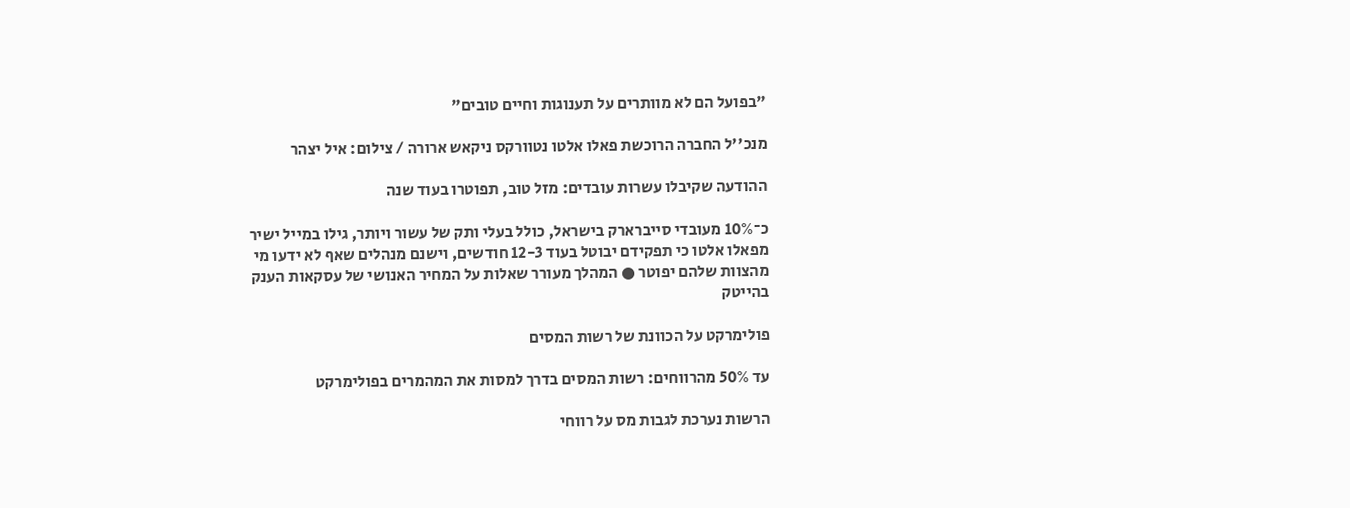"בפועל הם לא מוותרים על תענוגות וחיים טובים"

מנכ''ל החברה הרוכשת פאלו אלטו נטוורקס ניקאש ארורה / צילום: איל יצהר

ההודעה שקיבלו עשרות עובדים: מזל טוב, תפוטרו בעוד שנה

כ־10% מעובדי סייברארק בישראל, כולל בעלי ותק של עשור ויותר, גילו במייל ישיר מפאלו אלטו כי תפקידם יבוטל בעוד 12-3 חודשים, וישנם מנהלים שאף לא ידעו מי מהצוות שלהם יפוטר ● המהלך מעורר שאלות על המחיר האנושי של עסקאות הענק בהייטק

פולימרקט על הכוונת של רשות המסים

עד 50% מהרווחים: רשות המסים בדרך למסות את המהמרים בפולימרקט

הרשות נערכת לגבות מס על רווחי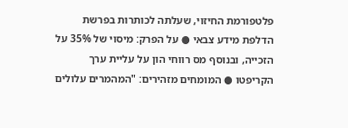פלטפורמת החיזוי, שעלתה לכותרות בפרשת הדלפת מידע צבאי ● על הפרק: מיסוי של 35% על הזכייה, ובנוסף מס רווחי הון על עליית ערך הקריפטו ● המומחים מזהירים: "המהמרים עלולים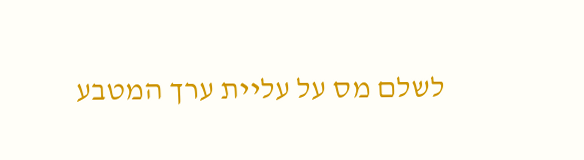לשלם מס על עליית ערך המטבע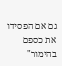גם אם הפסידו את כספם בהימור"